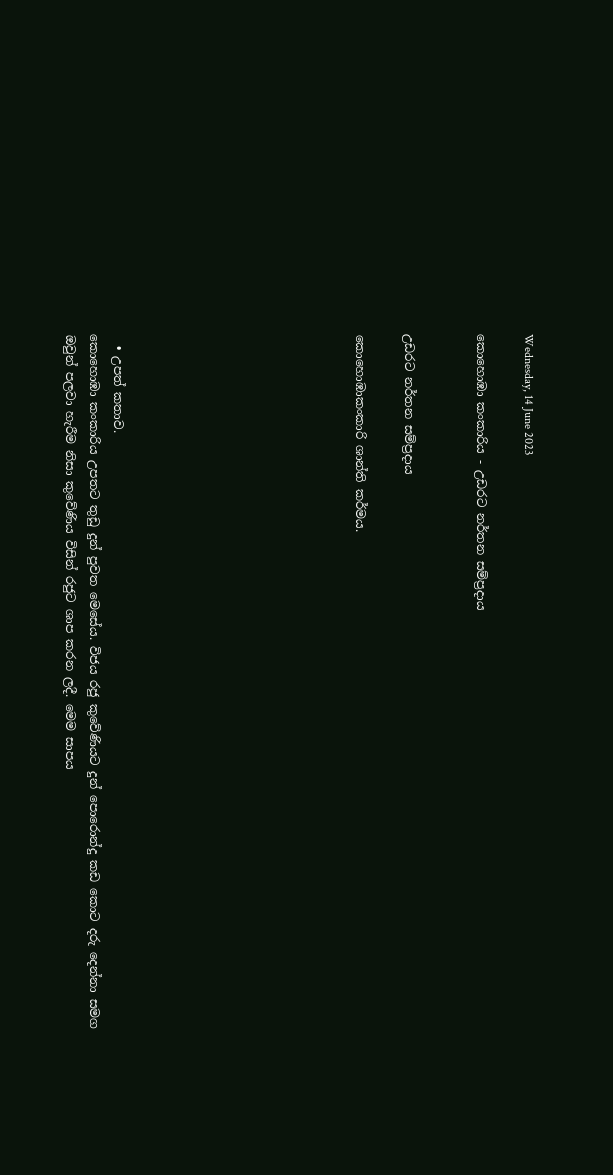Wednesday, 14 June 2023

කොහොඹා කංකාරිය - උඩරට නර්තන සම්ප්‍රදාය


උඩරට නර්තන සම්ප්‍රදාය

කොහොඹාකංකාරි ශාන්ති කර්මය.









  • උපත් කතාව.
කොහොඹා කංකාරිය උපතට තුඩු දුන් පුවත මෙසේය. විජය රජු කුවේණියට දුන් පොරොන්දු කඩ කොට දරු දෙන්නා සමග ඔවුන් පලවා හැරීම නිසා කුවේණිය විසින් රජුට ශාප කරන ලදී. මෙම සාපය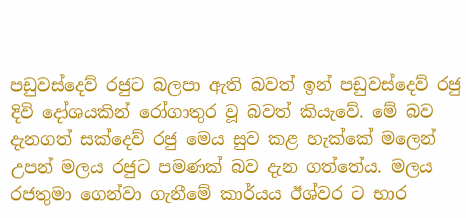පඩුවස්දෙව් රජුට බලපා ඇති බවත් ඉන් පඩුවස්දෙව් රජු දිවි දෝශයකින් රෝගාතුර වූ බවත් කියැවේ. මේ බව දැනගත් සක්දෙව් රජු මෙය සුව කළ හැක්කේ මලෙන් උපන් මලය රජුට පමණක් බව දැන ගත්තේය. මලය රජතුමා ගෙන්වා ගැනීමේ කාර්යය ඊශ්වර ට භාර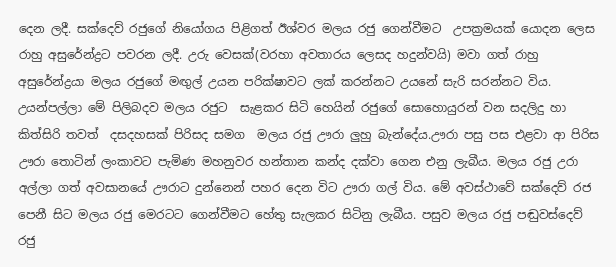දෙන ලදී. සක්දෙව් රජුගේ නියෝගය පිළිගත් ඊශ්වර මලය රජු ගෙන්වීමට  උපක්‍රමයක් යොදන ලෙස  රාහු අසුරේන්ද්‍රට පවරන ලදී. උරු වෙසක්(වරහා අවතාරය ලෙසද හදුන්වයි) මවා ගත් රාහු අසුරේන්ද්‍රයා මලය රජුගේ මඟුල් උයන පරික්ෂාවට ලක් කරන්නට උයනේ සැරි සරන්නට විය. උයන්පල්ලා මේ පිලිබදව මලය රජුට  සැළකර සිටි හෙයින් රජුගේ සොහොයුරන් වන සදලිදු හා කිත්සිරි තවත්  දසදහසක් පිරිසද සමග  මලය රජු ඌරා ලුහු බැන්දේය.ඌරා පසු පස එළවා ආ පිරිස ඌරා තොටින් ලංකාවට පැමිණ මහනුවර හන්තාන කන්ද දක්වා ගෙන එනු ලැබීය. මලය රජු උරා අල්ලා ගත් අවසානයේ ඌරාට දුන්නෙන් පහර දෙන විට ඌරා ගල් විය. මේ අවස්ථාවේ සක්දෙව් රජ පෙනී සිට මලය රජු මෙරටට ගෙන්වීමට හේතු සැලකර සිටිනු ලැබීය. පසුව මලය රජු පඬුවස්දෙව් රජු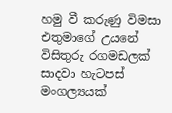හමු වී කරුණු විමසා එතුමාගේ උයනේ විසිතුරු රගමඩලක් සාදවා හැටපස් මංගල්‍යයක්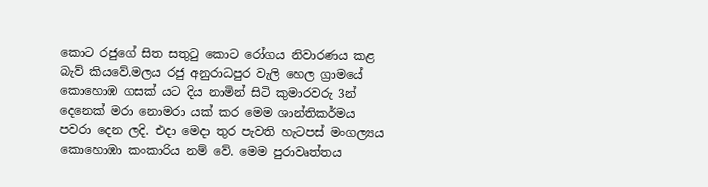කොට රජුගේ සිත සතුටු කොට රෝගය නිවාරණය කළ බැව් කියවේ.මලය රජු අනුරාධපුර වැලි හෙල ග්‍රාමයේ කොහොඹ ගසක් යට දිය නාමින් සිටි කුමාරවරු 3න් දෙනෙක් මරා නොමරා යක් කර මෙම ශාන්තිකර්මය පවරා දෙන ලදි. එදා මෙදා තුර පැවති හැටපස් මංගල්‍යය කොහොඹා කංකාරිය නම් වේ. මෙම පුරාවෘත්තය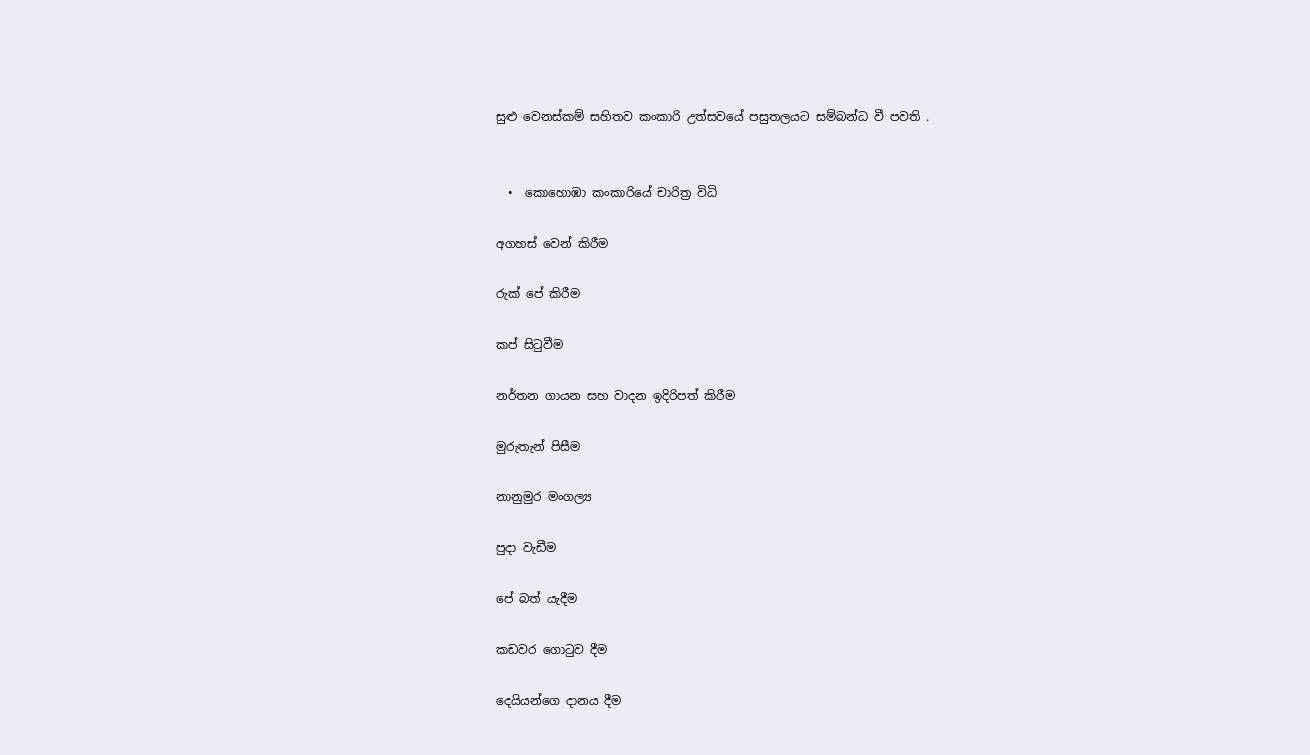සුළු වෙනස්කම් සහිතව කංකාරි උත්සවයේ පසුතලයට සම්බන්ධ වී පවති .


  •  කොහොඹා කංකාරියේ චාරිත්‍ර විධි

අගහස් වෙන් කිරීම

රුක් පේ කිරීම

කප් සිටුවීම

නර්තන ගායන සහ වාදන ඉදිරිපත් කිරීම

මුරුතැන් පිසීම

නානුමුර මංගල්‍ය

පුදා වැඩීම

පේ බත් යැදීම

කඩවර ගොටුව දීම

දෙයියන්ගෙ දානය දීම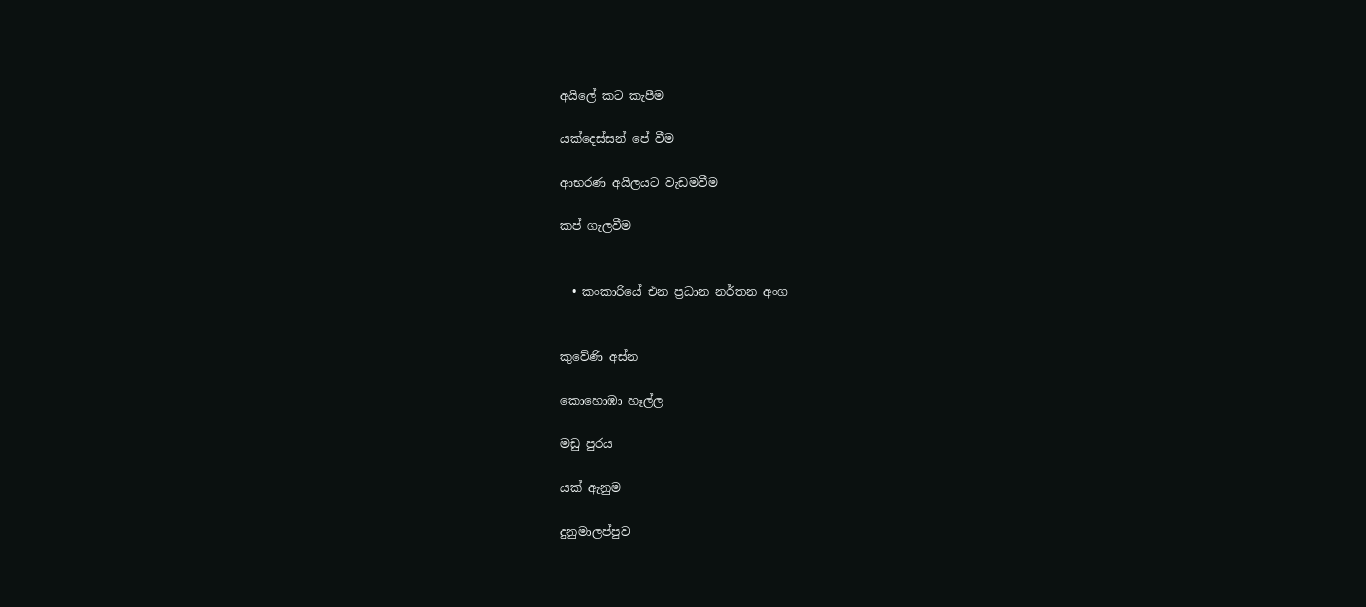අයිලේ කට කැපීම

යක්දෙස්සන් පේ වීම

ආභරණ අයිලයට වැඩමවීම

කප් ගැලවීම


  • කංකාරියේ එන ප්‍රධාන නර්තන අංග


කුවේණි අස්න

කොහොඹා හෑල්ල

මඩු පුරය

යක් ඇනුම

දුනුමාලප්පුව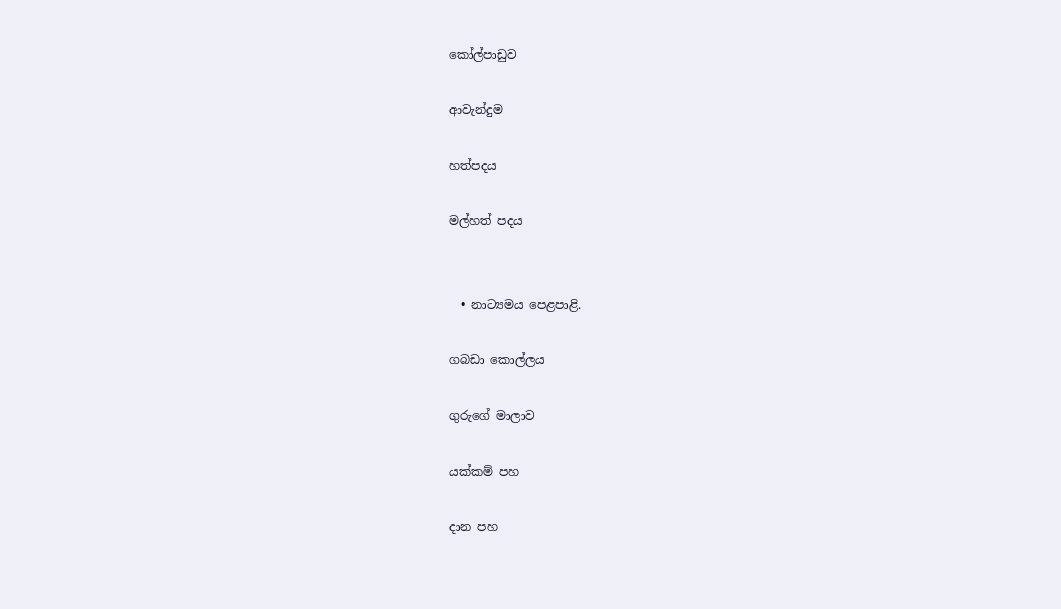කෝල්පාඩුව

ආවැන්දුම

හත්පදය

මල්හත් පදය


  • නාට්‍යමය පෙළපාළි.

ගබඩා කොල්ලය

ගුරුගේ මාලාව

යක්කම් පහ

දාන පහ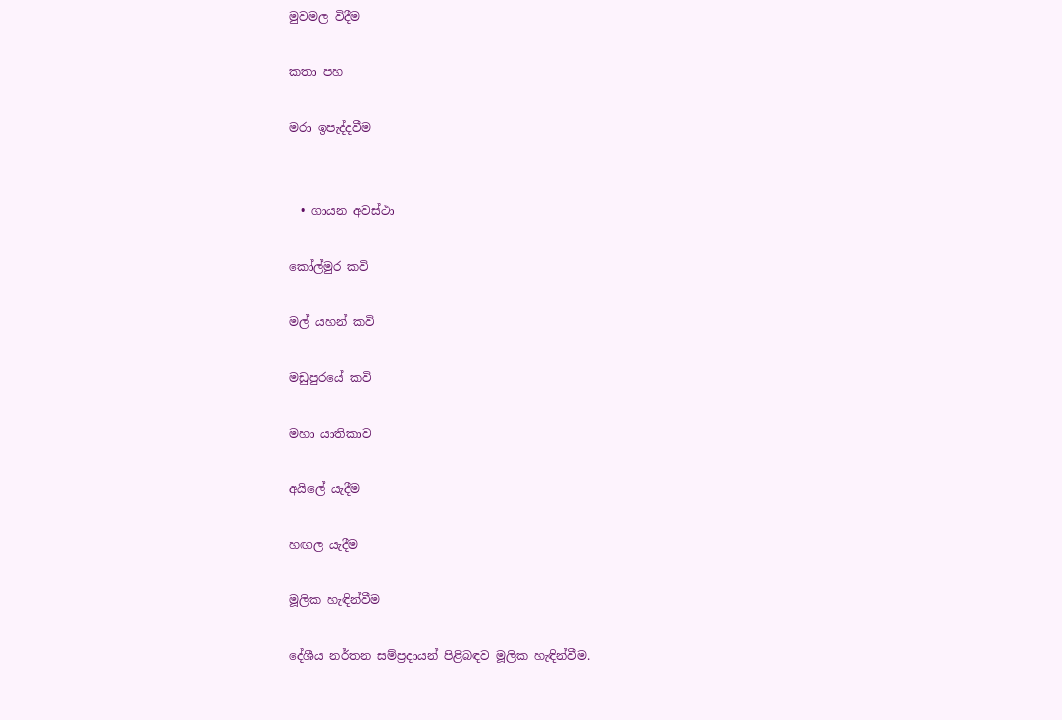මුවමල විදීම

කතා පහ

මරා ඉපැද්දවීම


  • ගායන අවස්ථා

කෝල්මුර කවි

මල් යහන් කවි

මඩුපුරයේ කවි

මහා යාතිකාව

අයිලේ යැදීම

හඟල යැදීම

මූලික හැඳින්වීම

දේශීය නර්තන සම්ප්‍රදායන් පිළිබඳව මූලික හැඳින්වීම.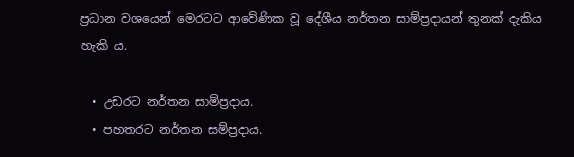ප්‍රධාන වශයෙන් මෙරටට ආවේණික වූ දේශීය නර්තන සාම්ප්‍රදායන් තුනක් දැකිය හැකි ය.

  • උඩරට නර්තන සාම්ප්‍රදාය.
  • පහතරට නර්තන සම්ප්‍රදාය.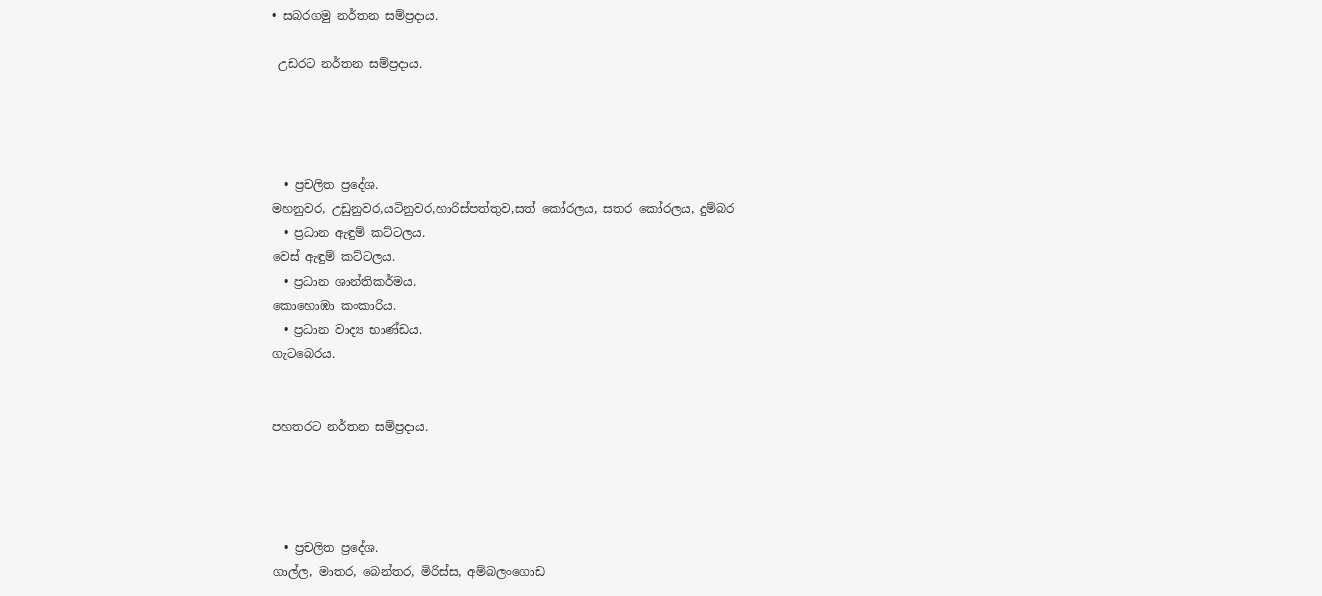• සබරගමු නර්තන සම්ප්‍රදාය.

 උඩරට නර්තන සම්ප්‍රදාය.




  • ප්‍රචලිත ප්‍රදේශ.
මහනුවර, උඩුනුවර,යටිනුවර,හාරිස්පත්තුව,සත් කෝරලය, සතර කෝරලය, දුම්බර
  • ප්‍රධාන ඇඳුම් කට්ටලය.
වෙස් ඇඳුම් කට්ටලය.
  • ප්‍රධාන ශාන්තිකර්මය.
කොහොඹා කංකාරිය.
  • ප්‍රධාන වාද්‍ය භාණ්ඩය.
ගැටබෙරය.


පහතරට නර්තන සම්ප්‍රදාය.




  • ප්‍රචලිත ප්‍රදේශ.
ගාල්ල, මාතර, බෙන්තර, මිරිස්ස, අම්බලංගොඩ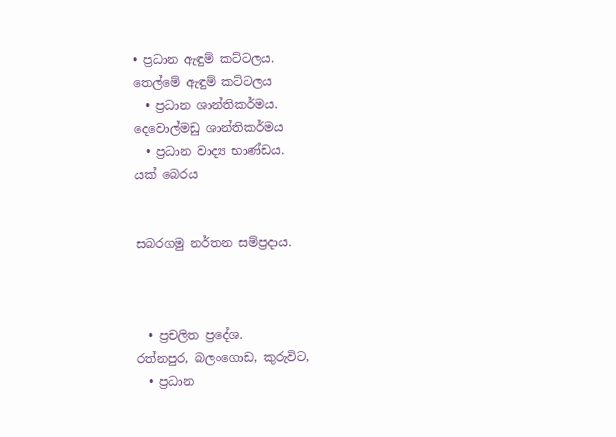• ප්‍රධාන ඇඳුම් කට්ටලය.
තෙල්මේ ඇඳුම් කට්ටලය
  • ප්‍රධාන ශාන්තිකර්මය.
දෙවොල්මඩු ශාන්තිකර්මය
  • ප්‍රධාන වාද්‍ය භාණ්ඩය.
යක් බෙරය


සබරගමු නර්තන සම්ප්‍රදාය.



  • ප්‍රචලිත ප්‍රදේශ.
රත්නපුර, බලංගොඩ, කුරුවිට,
  • ප්‍රධාන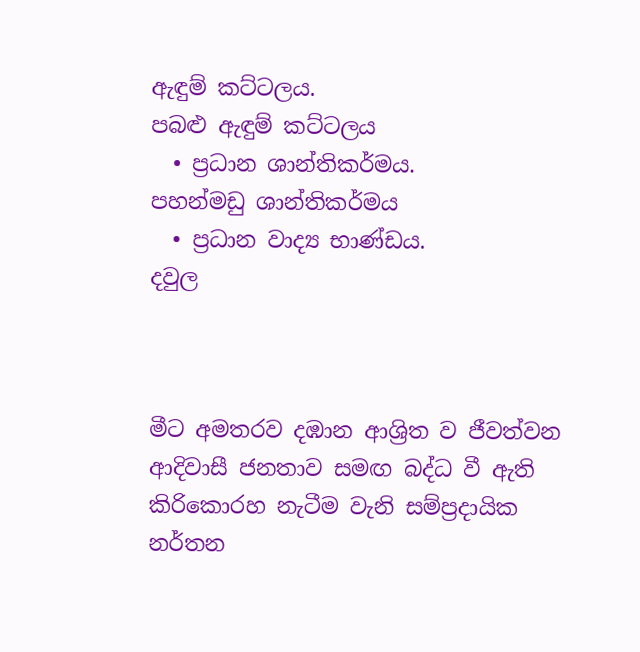ඇඳුම් කට්ටලය.
පබළු ඇඳුම් කට්ටලය
  • ප්‍රධාන ශාන්තිකර්මය.
පහන්මඩු ශාන්තිකර්මය
  • ප්‍රධාන වාද්‍ය භාණ්ඩය.
දවුල



මීට අමතරව දඹාන ආශ්‍රිත ව ජීවත්වන ආදිවාසී ජනතාව සමඟ බද්ධ වී ඇති කිරිකොරහ නැටීම වැනි සම්ප්‍රදායික නර්තන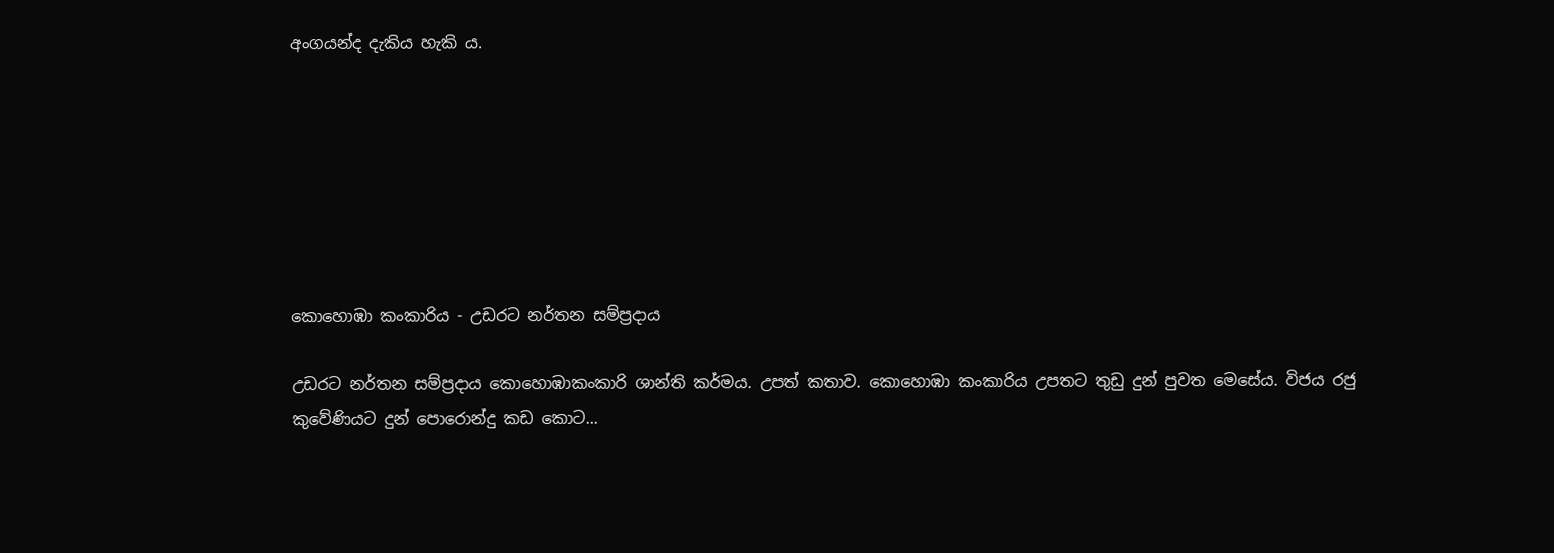අංගයන්ද දැකිය හැකි ය.







කොහොඹා කංකාරිය - උඩරට නර්තන සම්ප්‍රදාය

උඩරට නර්තන සම්ප්‍රදාය කොහොඹාකංකාරි ශාන්ති කර්මය. උපත් කතාව. කොහොඹා කංකාරිය උපතට තුඩු දුන් පුවත මෙසේය. විජය රජු කුවේණියට දුන් පොරොන්දු කඩ කොට...